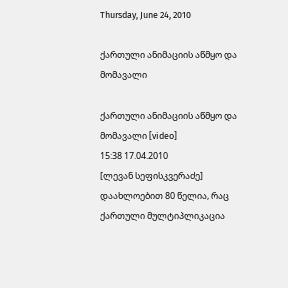Thursday, June 24, 2010

ქართული ანიმაციის აწმყო და მომავალი

ქართული ანიმაციის აწმყო და მომავალი [video]
15:38 17.04.2010
[ლევან სეფისკვერაძე]
დაახლოებით 80 წელია, რაც ქართული მულტიპლიკაცია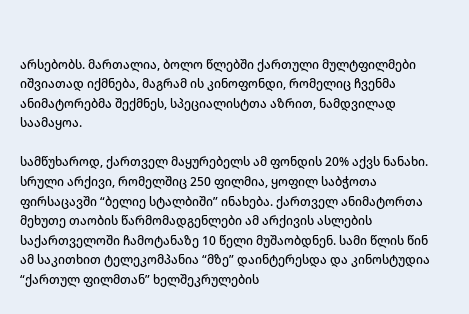არსებობს. მართალია, ბოლო წლებში ქართული მულტფილმები იშვიათად იქმნება, მაგრამ ის კინოფონდი, რომელიც ჩვენმა ანიმატორებმა შექმნეს, სპეციალისტთა აზრით, ნამდვილად საამაყოა.

სამწუხაროდ, ქართველ მაყურებელს ამ ფონდის 20% აქვს ნანახი. სრული არქივი, რომელშიც 250 ფილმია, ყოფილ საბჭოთა ფირსაცავში “ბელიე სტალბიში” ინახება. ქართველ ანიმატორთა მეხუთე თაობის წარმომადგენლები ამ არქივის ასლების საქართველოში ჩამოტანაზე 10 წელი მუშაობდნენ. სამი წლის წინ ამ საკითხით ტელეკომპანია “მზე” დაინტერესდა და კინოსტუდია “ქართულ ფილმთან” ხელშეკრულების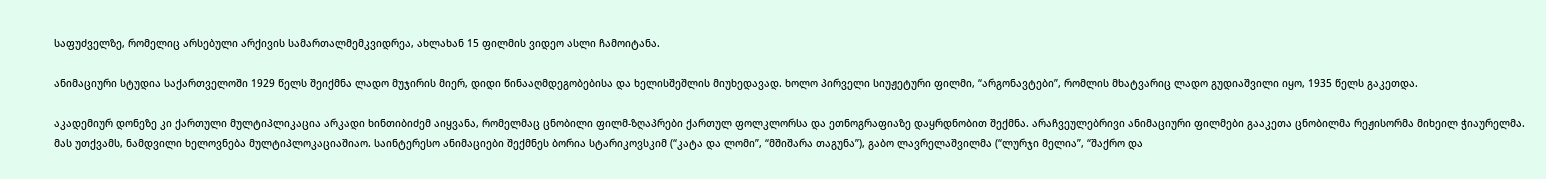საფუძველზე, რომელიც არსებული არქივის სამართალმემკვიდრეა, ახლახან 15 ფილმის ვიდეო ასლი ჩამოიტანა.

ანიმაციური სტუდია საქართველოში 1929 წელს შეიქმნა ლადო მუჯირის მიერ, დიდი წინააღმდეგობებისა და ხელისშეშლის მიუხედავად. ხოლო პირველი სიუჟეტური ფილმი, “არგონავტები”, რომლის მხატვარიც ლადო გუდიაშვილი იყო, 1935 წელს გაკეთდა.

აკადემიურ დონეზე კი ქართული მულტიპლიკაცია არკადი ხინთიბიძემ აიყვანა, რომელმაც ცნობილი ფილმ-ზღაპრები ქართულ ფოლკლორსა და ეთნოგრაფიაზე დაყრდნობით შექმნა. არაჩვეულებრივი ანიმაციური ფილმები გააკეთა ცნობილმა რეჟისორმა მიხეილ ჭიაურელმა. მას უთქვამს, ნამდვილი ხელოვნება მულტიპლოკაციაშიაო. საინტერესო ანიმაციები შექმნეს ბორია სტარიკოვსკიმ (“კატა და ლომი”, “მშიშარა თაგუნა”), გაბო ლავრელაშვილმა (“ლურჯი მელია”, “შაქრო და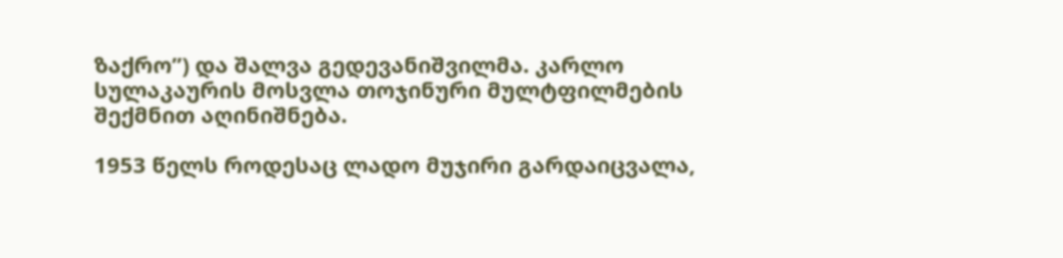ზაქრო”) და შალვა გედევანიშვილმა. კარლო სულაკაურის მოსვლა თოჯინური მულტფილმების შექმნით აღინიშნება.

1953 წელს როდესაც ლადო მუჯირი გარდაიცვალა,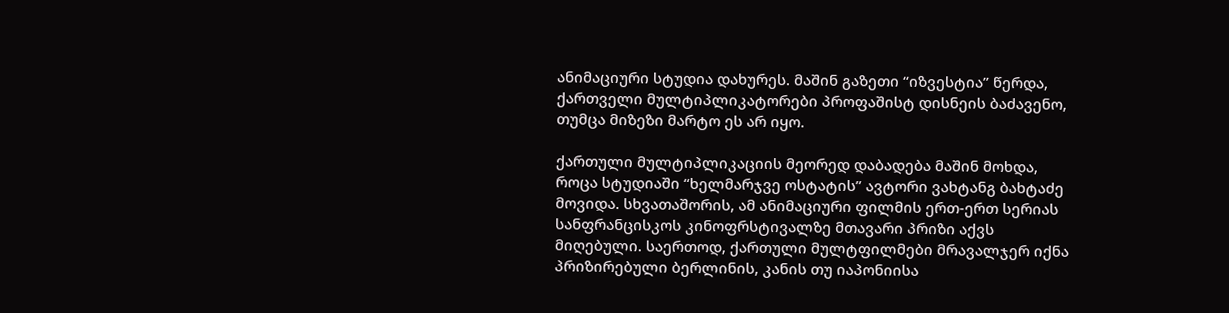ანიმაციური სტუდია დახურეს. მაშინ გაზეთი “იზვესტია” წერდა, ქართველი მულტიპლიკატორები პროფაშისტ დისნეის ბაძავენო, თუმცა მიზეზი მარტო ეს არ იყო.

ქართული მულტიპლიკაციის მეორედ დაბადება მაშინ მოხდა, როცა სტუდიაში “ხელმარჯვე ოსტატის” ავტორი ვახტანგ ბახტაძე მოვიდა. სხვათაშორის, ამ ანიმაციური ფილმის ერთ-ერთ სერიას სანფრანცისკოს კინოფრსტივალზე მთავარი პრიზი აქვს მიღებული. საერთოდ, ქართული მულტფილმები მრავალჯერ იქნა პრიზირებული ბერლინის, კანის თუ იაპონიისა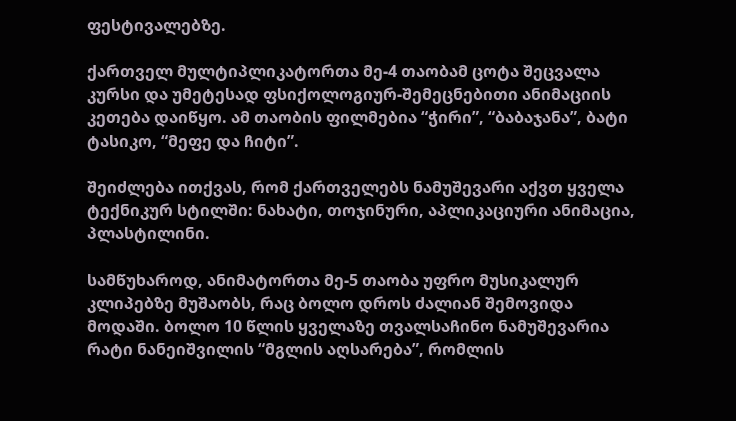ფესტივალებზე.

ქართველ მულტიპლიკატორთა მე-4 თაობამ ცოტა შეცვალა კურსი და უმეტესად ფსიქოლოგიურ-შემეცნებითი ანიმაციის კეთება დაიწყო. ამ თაობის ფილმებია “ჭირი”, “ბაბაჯანა”, ბატი ტასიკო, “მეფე და ჩიტი”.

შეიძლება ითქვას, რომ ქართველებს ნამუშევარი აქვთ ყველა ტექნიკურ სტილში: ნახატი, თოჯინური, აპლიკაციური ანიმაცია, პლასტილინი.

სამწუხაროდ, ანიმატორთა მე-5 თაობა უფრო მუსიკალურ კლიპებზე მუშაობს, რაც ბოლო დროს ძალიან შემოვიდა მოდაში. ბოლო 10 წლის ყველაზე თვალსაჩინო ნამუშევარია რატი ნანეიშვილის “მგლის აღსარება”, რომლის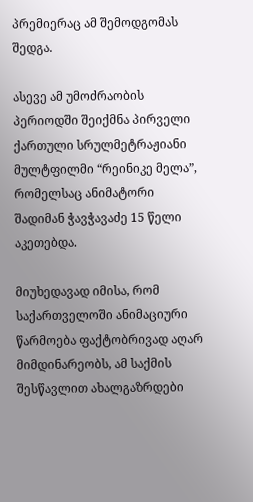პრემიერაც ამ შემოდგომას შედგა.

ასევე ამ უმოძრაობის პერიოდში შეიქმნა პირველი ქართული სრულმეტრაჟიანი მულტფილმი “რეინიკე მელა”, რომელსაც ანიმატორი შადიმან ჭავჭავაძე 15 წელი აკეთებდა.

მიუხედავად იმისა, რომ საქართველოში ანიმაციური წარმოება ფაქტობრივად აღარ მიმდინარეობს, ამ საქმის შესწავლით ახალგაზრდები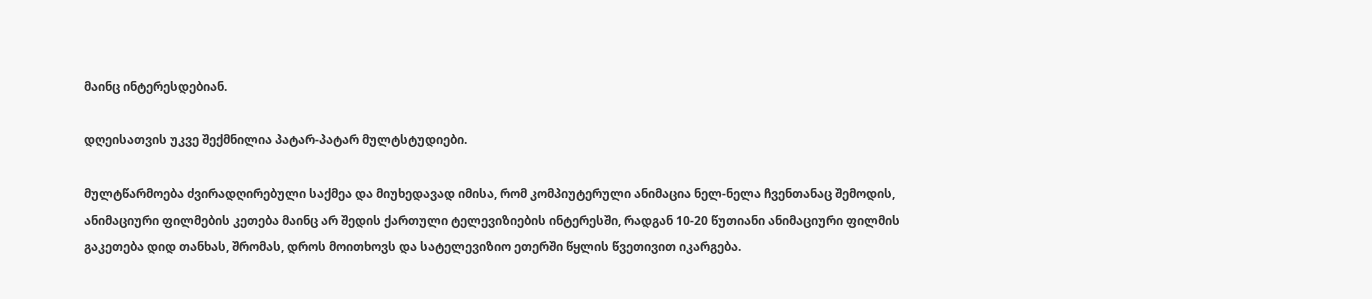მაინც ინტერესდებიან.

დღეისათვის უკვე შექმნილია პატარ-პატარ მულტსტუდიები.

მულტწარმოება ძვირადღირებული საქმეა და მიუხედავად იმისა, რომ კომპიუტერული ანიმაცია ნელ-ნელა ჩვენთანაც შემოდის, ანიმაციური ფილმების კეთება მაინც არ შედის ქართული ტელევიზიების ინტერესში, რადგან 10-20 წუთიანი ანიმაციური ფილმის გაკეთება დიდ თანხას, შრომას, დროს მოითხოვს და სატელევიზიო ეთერში წყლის წვეთივით იკარგება.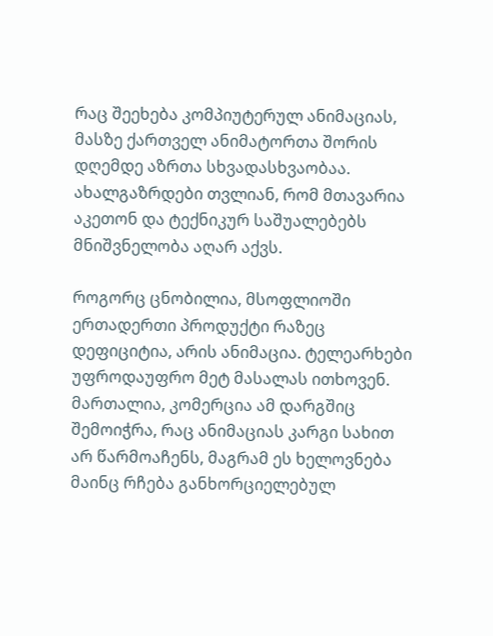რაც შეეხება კომპიუტერულ ანიმაციას, მასზე ქართველ ანიმატორთა შორის დღემდე აზრთა სხვადასხვაობაა. ახალგაზრდები თვლიან, რომ მთავარია აკეთონ და ტექნიკურ საშუალებებს მნიშვნელობა აღარ აქვს.

როგორც ცნობილია, მსოფლიოში ერთადერთი პროდუქტი რაზეც დეფიციტია, არის ანიმაცია. ტელეარხები უფროდაუფრო მეტ მასალას ითხოვენ. მართალია, კომერცია ამ დარგშიც შემოიჭრა, რაც ანიმაციას კარგი სახით არ წარმოაჩენს, მაგრამ ეს ხელოვნება მაინც რჩება განხორციელებულ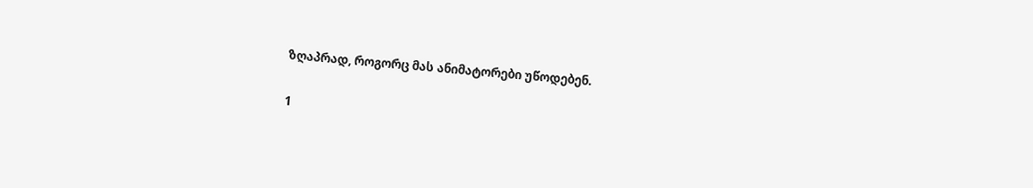ზღაპრად, როგორც მას ანიმატორები უწოდებენ.

1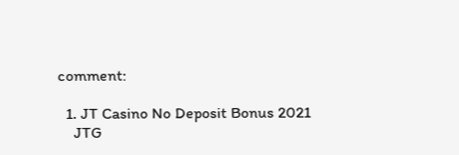comment:

  1. JT Casino No Deposit Bonus 2021
    JTG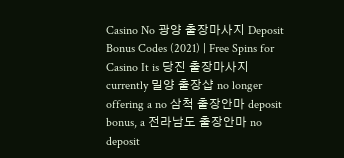Casino No 광양 출장마사지 Deposit Bonus Codes (2021) | Free Spins for Casino It is 당진 출장마사지 currently 밀양 출장샵 no longer offering a no 삼척 출장안마 deposit bonus, a 전라남도 출장안마 no deposit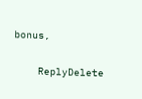bonus,

    ReplyDelete